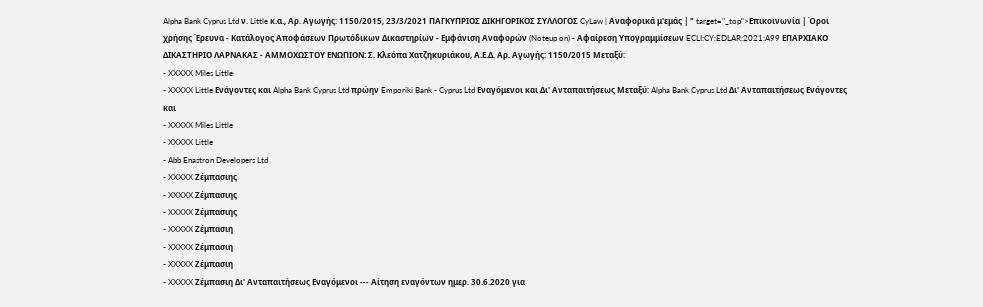Alpha Bank Cyprus Ltd ν. Little κ.α., Αρ. Αγωγής: 1150/2015, 23/3/2021 ΠΑΓΚΥΠΡΙΟΣ ΔΙΚΗΓΟΡΙΚΟΣ ΣΥΛΛΟΓΟΣ CyLaw | Αναφορικά μ'εμάς | " target="_top">Επικοινωνία | Όροι χρήσης Έρευνα - Κατάλογος Αποφάσεων Πρωτόδικων Δικαστηρίων - Εμφάνιση Αναφορών (Noteup on) - Αφαίρεση Υπογραμμίσεων ECLI:CY:EDLAR:2021:A99 ΕΠΑΡΧΙΑΚΟ ΔΙΚΑΣΤΗΡΙΟ ΛΑΡΝΑΚΑΣ - ΑΜΜΟΧΩΣΤΟΥ ΕΝΩΠΙΟΝ: Σ. Κλεόπα Χατζηκυριάκου, Α.Ε.Δ. Αρ. Αγωγής: 1150/2015 Μεταξύ:
- XXXXX Miles Little
- XXXXX Little Ενάγοντες και Alpha Bank Cyprus Ltd πρώην Emporiki Bank - Cyprus Ltd Εναγόμενοι και Δι' Ανταπαιτήσεως Μεταξύ: Alpha Bank Cyprus Ltd Δι' Ανταπαιτήσεως Ενάγοντες και
- XXXXX Miles Little
- XXXXX Little
- Abb Enastron Developers Ltd
- XXXXX Ζέμπασιης
- XXXXX Ζέμπασιης
- XXXXX Ζέμπασιης
- XXXXX Ζέμπασιη
- XXXXX Ζέμπασιη
- XXXXX Ζέμπασιη
- XXXXX Ζέμπασιη Δι' Ανταπαιτήσεως Εναγόμενοι --- Αίτηση εναγόντων ημερ. 30.6.2020 για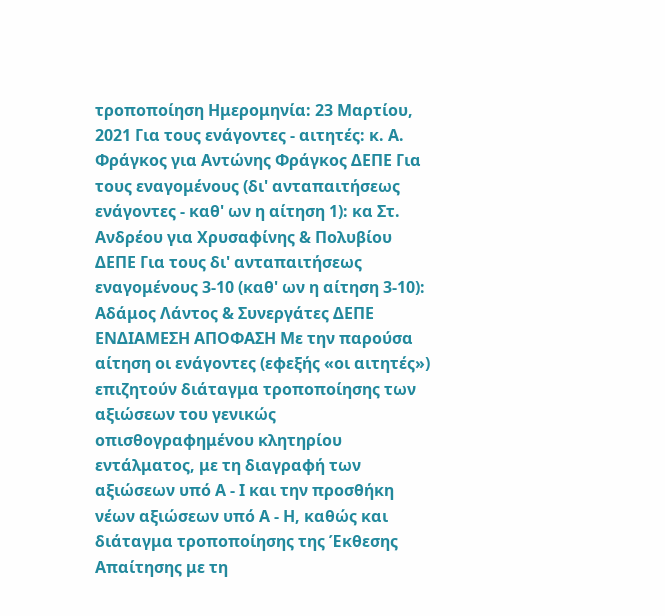τροποποίηση Ημερομηνία: 23 Μαρτίου, 2021 Για τους ενάγοντες - αιτητές: κ. Α. Φράγκος για Αντώνης Φράγκος ΔΕΠΕ Για τους εναγομένους (δι' ανταπαιτήσεως ενάγοντες - καθ' ων η αίτηση 1): κα Στ. Ανδρέου για Χρυσαφίνης & Πολυβίου ΔΕΠΕ Για τους δι' ανταπαιτήσεως εναγομένους 3-10 (καθ' ων η αίτηση 3-10): Αδάμος Λάντος & Συνεργάτες ΔΕΠΕ ΕΝΔΙΑΜΕΣΗ ΑΠΟΦΑΣΗ Με την παρούσα αίτηση οι ενάγοντες (εφεξής «οι αιτητές») επιζητούν διάταγμα τροποποίησης των αξιώσεων του γενικώς οπισθογραφημένου κλητηρίου εντάλματος, με τη διαγραφή των αξιώσεων υπό Α - Ι και την προσθήκη νέων αξιώσεων υπό Α - Η, καθώς και διάταγμα τροποποίησης της Έκθεσης Απαίτησης με τη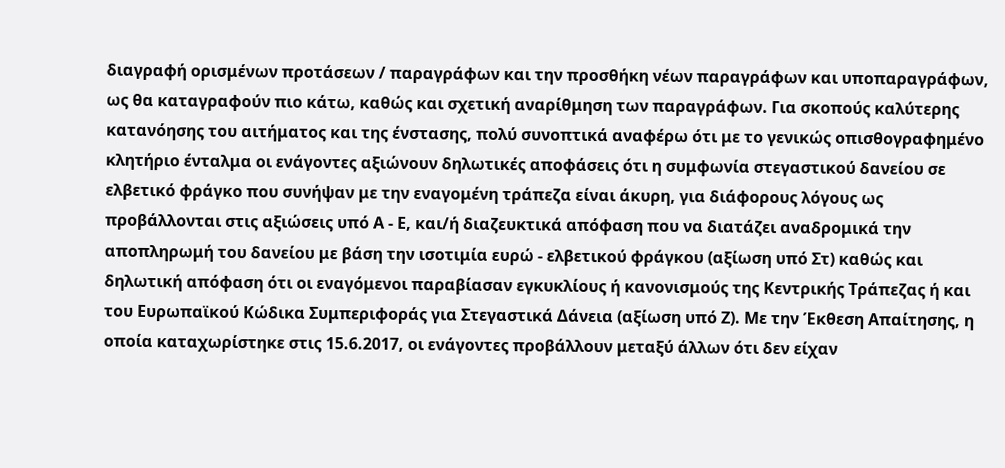διαγραφή ορισμένων προτάσεων / παραγράφων και την προσθήκη νέων παραγράφων και υποπαραγράφων, ως θα καταγραφούν πιο κάτω, καθώς και σχετική αναρίθμηση των παραγράφων. Για σκοπούς καλύτερης κατανόησης του αιτήματος και της ένστασης, πολύ συνοπτικά αναφέρω ότι με το γενικώς οπισθογραφημένο κλητήριο ένταλμα οι ενάγοντες αξιώνουν δηλωτικές αποφάσεις ότι η συμφωνία στεγαστικού δανείου σε ελβετικό φράγκο που συνήψαν με την εναγομένη τράπεζα είναι άκυρη, για διάφορους λόγους ως προβάλλονται στις αξιώσεις υπό Α - Ε, και/ή διαζευκτικά απόφαση που να διατάζει αναδρομικά την αποπληρωμή του δανείου με βάση την ισοτιμία ευρώ - ελβετικού φράγκου (αξίωση υπό Στ) καθώς και δηλωτική απόφαση ότι οι εναγόμενοι παραβίασαν εγκυκλίους ή κανονισμούς της Κεντρικής Τράπεζας ή και του Ευρωπαϊκού Κώδικα Συμπεριφοράς για Στεγαστικά Δάνεια (αξίωση υπό Ζ). Με την Έκθεση Απαίτησης, η οποία καταχωρίστηκε στις 15.6.2017, οι ενάγοντες προβάλλουν μεταξύ άλλων ότι δεν είχαν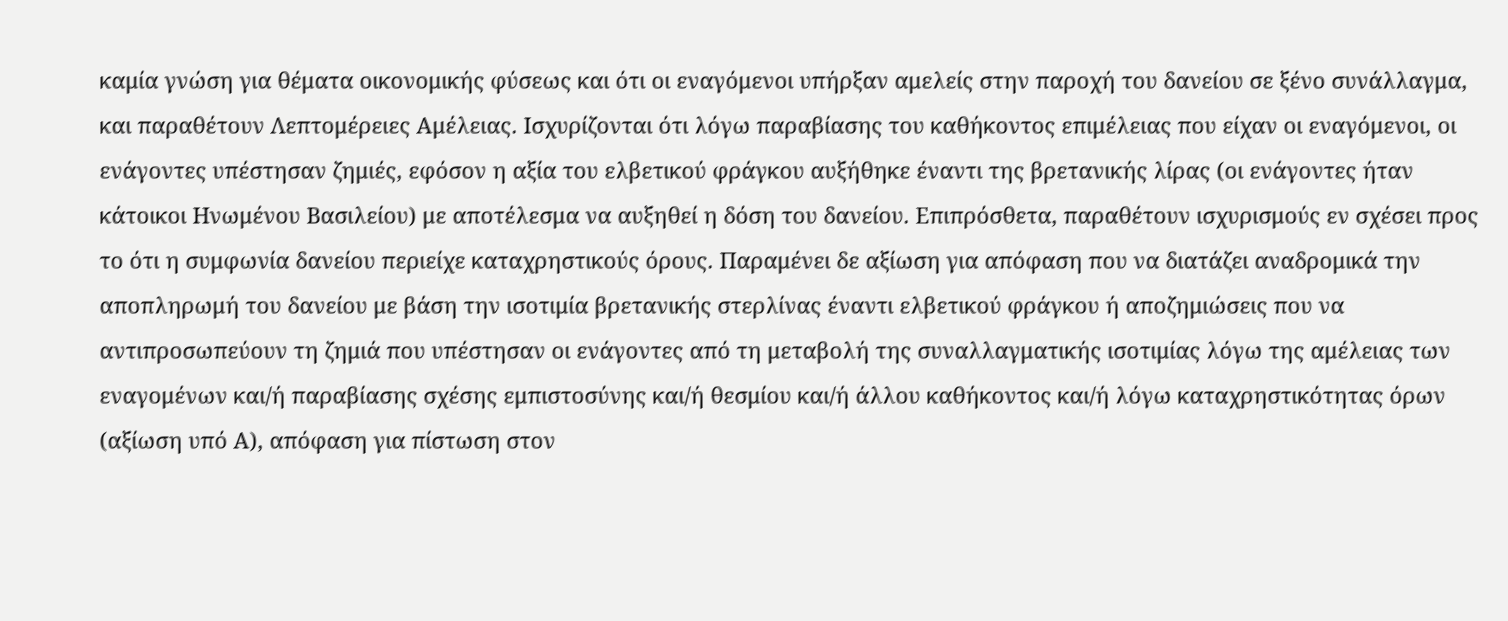καμία γνώση για θέματα οικονομικής φύσεως και ότι οι εναγόμενοι υπήρξαν αμελείς στην παροχή του δανείου σε ξένο συνάλλαγμα, και παραθέτουν Λεπτομέρειες Αμέλειας. Ισχυρίζονται ότι λόγω παραβίασης του καθήκοντος επιμέλειας που είχαν οι εναγόμενοι, οι ενάγοντες υπέστησαν ζημιές, εφόσον η αξία του ελβετικού φράγκου αυξήθηκε έναντι της βρετανικής λίρας (οι ενάγοντες ήταν κάτοικοι Ηνωμένου Βασιλείου) με αποτέλεσμα να αυξηθεί η δόση του δανείου. Επιπρόσθετα, παραθέτουν ισχυρισμούς εν σχέσει προς το ότι η συμφωνία δανείου περιείχε καταχρηστικούς όρους. Παραμένει δε αξίωση για απόφαση που να διατάζει αναδρομικά την αποπληρωμή του δανείου με βάση την ισοτιμία βρετανικής στερλίνας έναντι ελβετικού φράγκου ή αποζημιώσεις που να αντιπροσωπεύουν τη ζημιά που υπέστησαν οι ενάγοντες από τη μεταβολή της συναλλαγματικής ισοτιμίας λόγω της αμέλειας των εναγομένων και/ή παραβίασης σχέσης εμπιστοσύνης και/ή θεσμίου και/ή άλλου καθήκοντος και/ή λόγω καταχρηστικότητας όρων (αξίωση υπό Α), απόφαση για πίστωση στον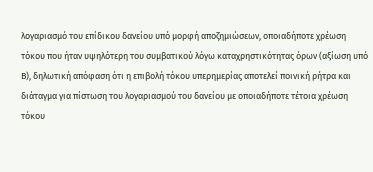λογαριασμό του επίδικου δανείου υπό μορφή αποζημιώσεων, οποιαδήποτε χρέωση τόκου που ήταν υψηλότερη του συμβατικού λόγω καταχρηστικότητας όρων (αξίωση υπό Β), δηλωτική απόφαση ότι η επιβολή τόκου υπερημερίας αποτελεί ποινική ρήτρα και διάταγμα για πίστωση του λογαριασμού του δανείου με οποιαδήποτε τέτοια χρέωση τόκου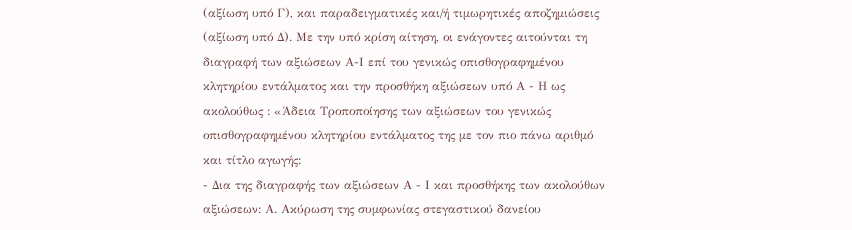(αξίωση υπό Γ), και παραδειγματικές και/ή τιμωρητικές αποζημιώσεις (αξίωση υπό Δ). Με την υπό κρίση αίτηση, οι ενάγοντες αιτούνται τη διαγραφή των αξιώσεων Α-Ι επί του γενικώς οπισθογραφημένου κλητηρίου εντάλματος και την προσθήκη αξιώσεων υπό Α - Η ως ακολούθως : «Άδεια Τροποποίησης των αξιώσεων του γενικώς οπισθογραφημένου κλητηρίου εντάλματος της με τον πιο πάνω αριθμό και τίτλο αγωγής:
- Δια της διαγραφής των αξιώσεων Α - Ι και προσθήκης των ακολούθων αξιώσεων: Α. Ακύρωση της συμφωνίας στεγαστικού δανείου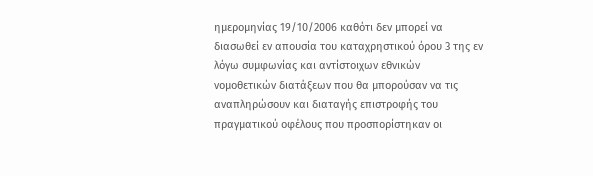ημερομηνίας 19/10/2006 καθότι δεν μπορεί να διασωθεί εν απουσία του καταχρηστικού όρου 3 της εν λόγω συμφωνίας και αντίστοιχων εθνικών νομοθετικών διατάξεων που θα μπορούσαν να τις αναπληρώσουν και διαταγής επιστροφής του πραγματικού οφέλους που προσπορίστηκαν οι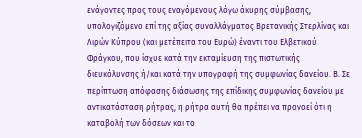ενάγοντες προς τους εναγόμενους λόγω άκυρης σύμβασης, υπολογιζόμενο επί της αξίας συναλλάγματος Βρετανικής Στερλίνας και Λιρών Κύπρου (και μετέπειτα του Ευρώ) έναντι του Ελβετικού Φράγκου, που ίσχυε κατά την εκταμίευση της πιστωτικής διευκόλυνσης ή/και κατά την υπογραφή της συμφωνίας δανείου. Β. Σε περίπτωση απόφασης διάσωσης της επίδικης συμφωνίας δανείου με αντικατάσταση ρήτρας, η ρήτρα αυτή θα πρέπει να προνοεί ότι η καταβολή των δόσεων και το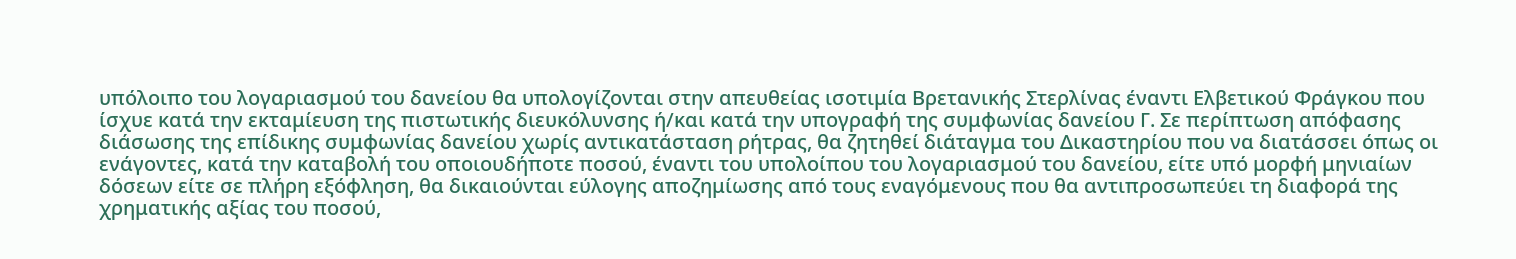υπόλοιπο του λογαριασμού του δανείου θα υπολογίζονται στην απευθείας ισοτιμία Βρετανικής Στερλίνας έναντι Ελβετικού Φράγκου που ίσχυε κατά την εκταμίευση της πιστωτικής διευκόλυνσης ή/και κατά την υπογραφή της συμφωνίας δανείου Γ. Σε περίπτωση απόφασης διάσωσης της επίδικης συμφωνίας δανείου χωρίς αντικατάσταση ρήτρας, θα ζητηθεί διάταγμα του Δικαστηρίου που να διατάσσει όπως οι ενάγοντες, κατά την καταβολή του οποιουδήποτε ποσού, έναντι του υπολοίπου του λογαριασμού του δανείου, είτε υπό μορφή μηνιαίων δόσεων είτε σε πλήρη εξόφληση, θα δικαιούνται εύλογης αποζημίωσης από τους εναγόμενους που θα αντιπροσωπεύει τη διαφορά της χρηματικής αξίας του ποσού,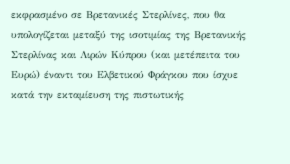εκφρασμένο σε Βρετανικές Στερλίνες, που θα υπολογίζεται μεταξύ της ισοτιμίας της Βρετανικής Στερλίνας και Λιρών Κύπρου (και μετέπειτα του Ευρώ) έναντι του Ελβετικού Φράγκου που ίσχυε κατά την εκταμίευση της πιστωτικής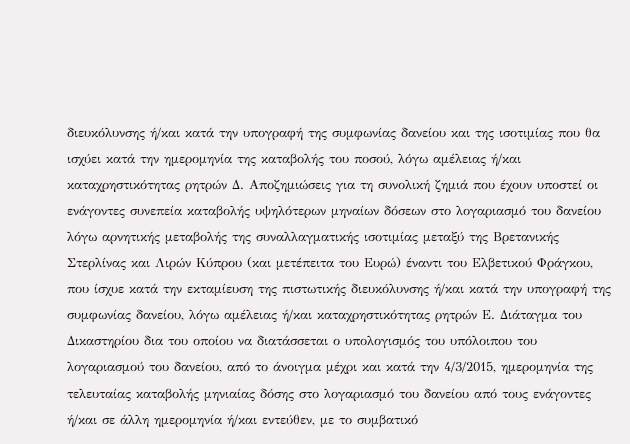διευκόλυνσης ή/και κατά την υπογραφή της συμφωνίας δανείου και της ισοτιμίας που θα ισχύει κατά την ημερομηνία της καταβολής του ποσού, λόγω αμέλειας ή/και καταχρηστικότητας ρητρών Δ. Αποζημιώσεις για τη συνολική ζημιά που έχουν υποστεί οι ενάγοντες συνεπεία καταβολής υψηλότερων μηναίων δόσεων στο λογαριασμό του δανείου λόγω αρνητικής μεταβολής της συναλλαγματικής ισοτιμίας μεταξύ της Βρετανικής Στερλίνας και Λιρών Κύπρου (και μετέπειτα του Ευρώ) έναντι του Ελβετικού Φράγκου, που ίσχυε κατά την εκταμίευση της πιστωτικής διευκόλυνσης ή/και κατά την υπογραφή της συμφωνίας δανείου, λόγω αμέλειας ή/και καταχρηστικότητας ρητρών Ε. Διάταγμα του Δικαστηρίου δια του οποίου να διατάσσεται ο υπολογισμός του υπόλοιπου του λογαριασμού του δανείου, από το άνοιγμα μέχρι και κατά την 4/3/2015, ημερομηνία της τελευταίας καταβολής μηνιαίας δόσης στο λογαριασμό του δανείου από τους ενάγοντες ή/και σε άλλη ημερομηνία ή/και εντεύθεν, με το συμβατικό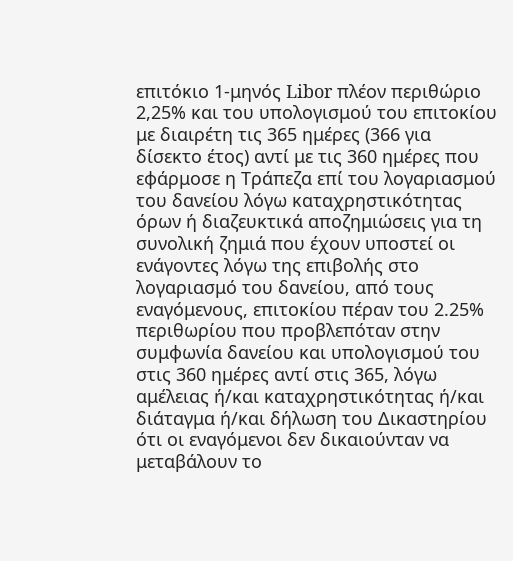επιτόκιο 1-μηνός Libor πλέον περιθώριο 2,25% και του υπολογισμού του επιτοκίου με διαιρέτη τις 365 ημέρες (366 για δίσεκτο έτος) αντί με τις 360 ημέρες που εφάρμοσε η Τράπεζα επί του λογαριασμού του δανείου λόγω καταχρηστικότητας όρων ή διαζευκτικά αποζημιώσεις για τη συνολική ζημιά που έχουν υποστεί οι ενάγοντες λόγω της επιβολής στο λογαριασμό του δανείου, από τους εναγόμενους, επιτοκίου πέραν του 2.25% περιθωρίου που προβλεπόταν στην συμφωνία δανείου και υπολογισμού του στις 360 ημέρες αντί στις 365, λόγω αμέλειας ή/και καταχρηστικότητας ή/και διάταγμα ή/και δήλωση του Δικαστηρίου ότι οι εναγόμενοι δεν δικαιούνταν να μεταβάλουν το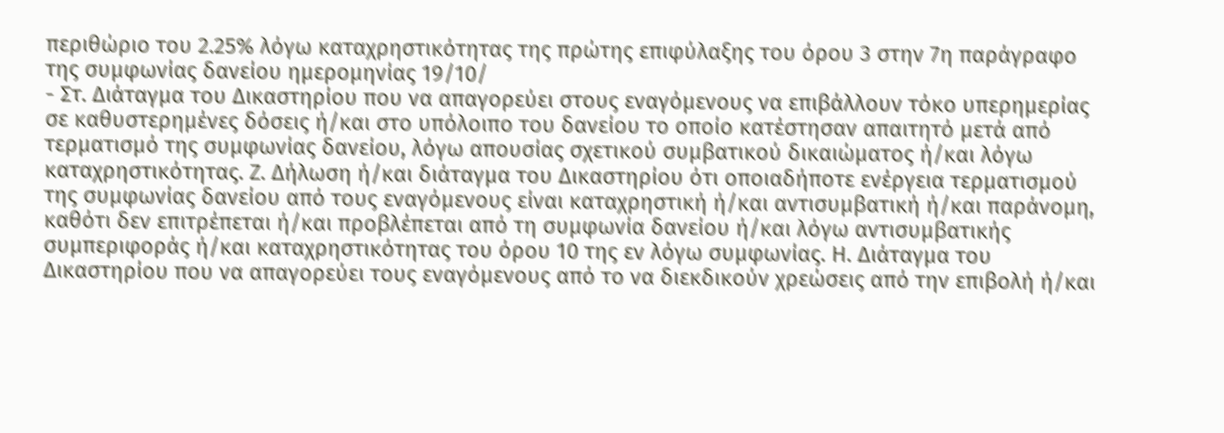περιθώριο του 2.25% λόγω καταχρηστικότητας της πρώτης επιφύλαξης του όρου 3 στην 7η παράγραφο της συμφωνίας δανείου ημερομηνίας 19/10/
- Στ. Διάταγμα του Δικαστηρίου που να απαγορεύει στους εναγόμενους να επιβάλλουν τόκο υπερημερίας σε καθυστερημένες δόσεις ή/και στο υπόλοιπο του δανείου το οποίο κατέστησαν απαιτητό μετά από τερματισμό της συμφωνίας δανείου, λόγω απουσίας σχετικού συμβατικού δικαιώματος ή/και λόγω καταχρηστικότητας. Ζ. Δήλωση ή/και διάταγμα του Δικαστηρίου ότι οποιαδήποτε ενέργεια τερματισμού της συμφωνίας δανείου από τους εναγόμενους είναι καταχρηστική ή/και αντισυμβατική ή/και παράνομη, καθότι δεν επιτρέπεται ή/και προβλέπεται από τη συμφωνία δανείου ή/και λόγω αντισυμβατικής συμπεριφοράς ή/και καταχρηστικότητας του όρου 10 της εν λόγω συμφωνίας. Η. Διάταγμα του Δικαστηρίου που να απαγορεύει τους εναγόμενους από το να διεκδικούν χρεώσεις από την επιβολή ή/και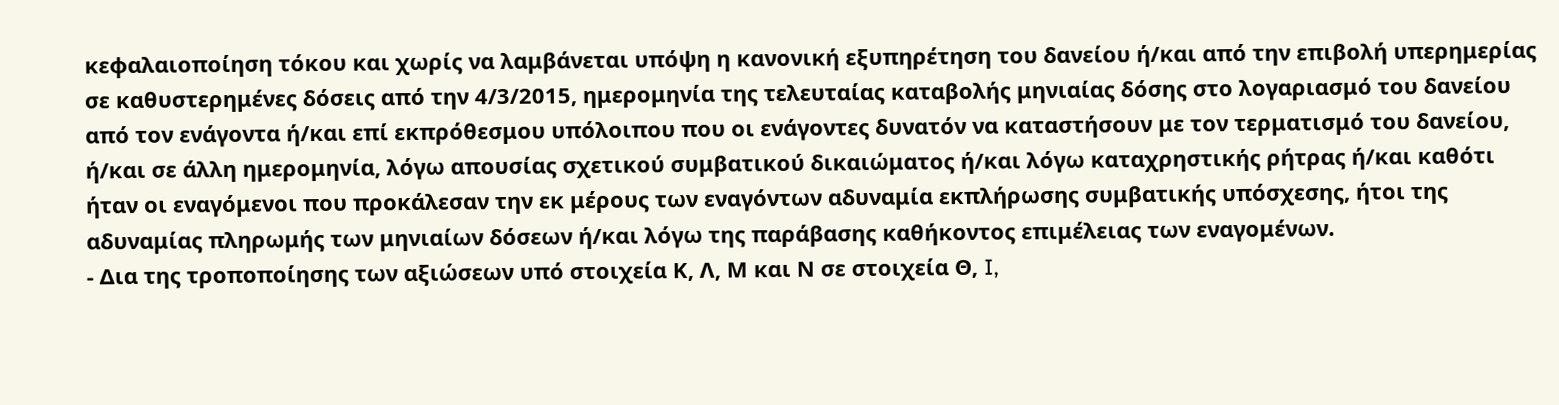κεφαλαιοποίηση τόκου και χωρίς να λαμβάνεται υπόψη η κανονική εξυπηρέτηση του δανείου ή/και από την επιβολή υπερημερίας σε καθυστερημένες δόσεις από την 4/3/2015, ημερομηνία της τελευταίας καταβολής μηνιαίας δόσης στο λογαριασμό του δανείου από τον ενάγοντα ή/και επί εκπρόθεσμου υπόλοιπου που οι ενάγοντες δυνατόν να καταστήσουν με τον τερματισμό του δανείου, ή/και σε άλλη ημερομηνία, λόγω απουσίας σχετικού συμβατικού δικαιώματος ή/και λόγω καταχρηστικής ρήτρας ή/και καθότι ήταν οι εναγόμενοι που προκάλεσαν την εκ μέρους των εναγόντων αδυναμία εκπλήρωσης συμβατικής υπόσχεσης, ήτοι της αδυναμίας πληρωμής των μηνιαίων δόσεων ή/και λόγω της παράβασης καθήκοντος επιμέλειας των εναγομένων.
- Δια της τροποποίησης των αξιώσεων υπό στοιχεία Κ, Λ, Μ και Ν σε στοιχεία Θ, I,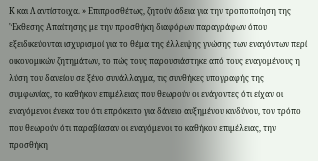Κ και Λ αντίστοιχα. » Επιπροσθέτως, ζητούν άδεια για την τροποποίηση της 'Έκθεσης Απαίτησης με την προσθήκη διαφόρων παραγράφων όπου εξειδικεύονται ισχυρισμοί για το θέμα της έλλειψης γνώσης των εναγόντων περί οικονομικών ζητημάτων, το πώς τους παρουσιάστηκε από τους εναγομένους η λύση του δανείου σε ξένο συνάλλαγμα, τις συνθήκες υπογραφής της συμφωνίας, το καθήκον επιμέλειας που θεωρούν οι ενάγοντες ότι είχαν οι εναγόμενοι ένεκα του ότι επρόκειτο για δάνειο αυξημένου κινδύνου, τον τρόπο που θεωρούν ότι παραβίασαν οι εναγόμενοι το καθήκον επιμέλειας, την προσθήκη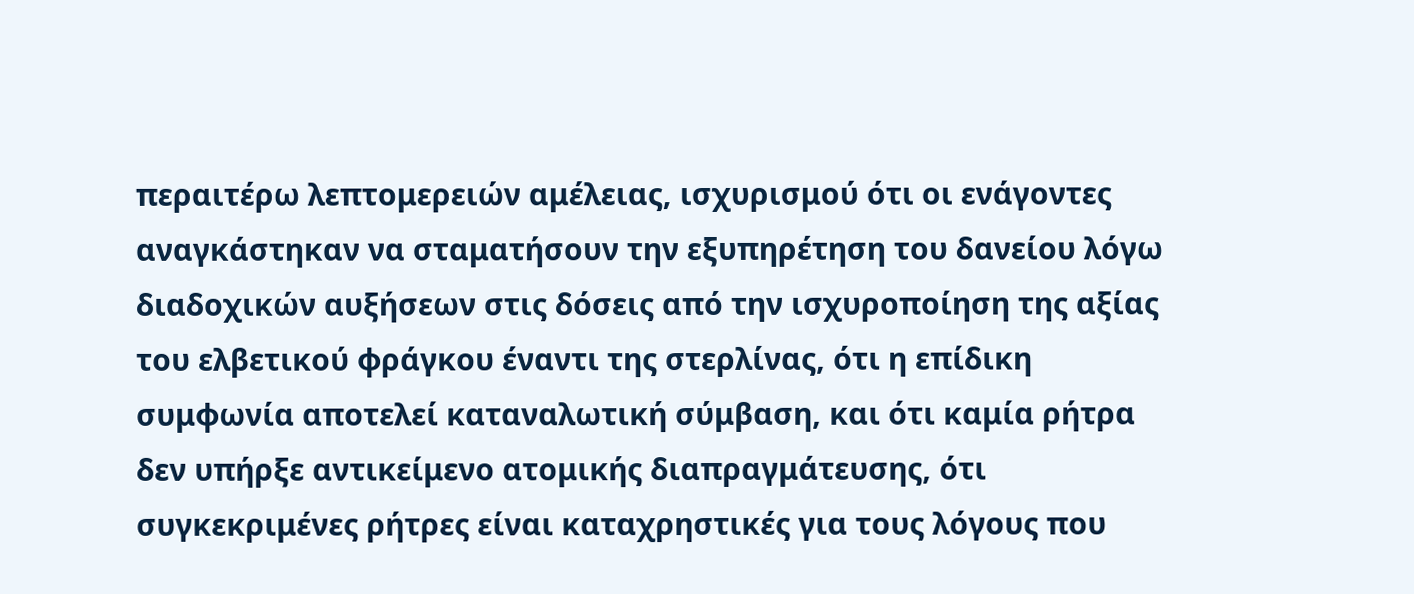περαιτέρω λεπτομερειών αμέλειας, ισχυρισμού ότι οι ενάγοντες αναγκάστηκαν να σταματήσουν την εξυπηρέτηση του δανείου λόγω διαδοχικών αυξήσεων στις δόσεις από την ισχυροποίηση της αξίας του ελβετικού φράγκου έναντι της στερλίνας, ότι η επίδικη συμφωνία αποτελεί καταναλωτική σύμβαση, και ότι καμία ρήτρα δεν υπήρξε αντικείμενο ατομικής διαπραγμάτευσης, ότι συγκεκριμένες ρήτρες είναι καταχρηστικές για τους λόγους που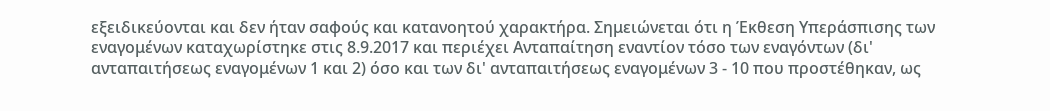εξειδικεύονται και δεν ήταν σαφούς και κατανοητού χαρακτήρα. Σημειώνεται ότι η Έκθεση Υπεράσπισης των εναγομένων καταχωρίστηκε στις 8.9.2017 και περιέχει Ανταπαίτηση εναντίον τόσο των εναγόντων (δι' ανταπαιτήσεως εναγομένων 1 και 2) όσο και των δι' ανταπαιτήσεως εναγομένων 3 - 10 που προστέθηκαν, ως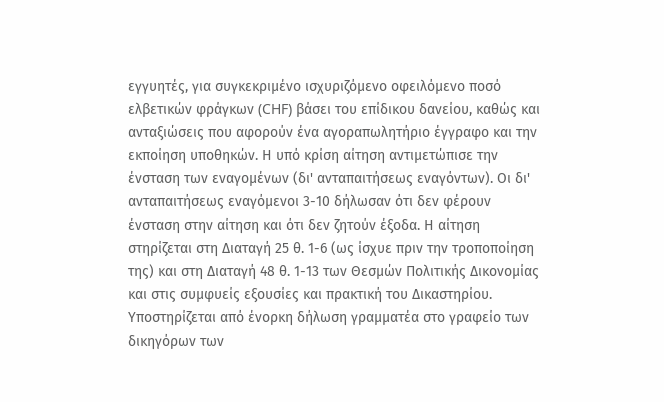εγγυητές, για συγκεκριμένο ισχυριζόμενο οφειλόμενο ποσό ελβετικών φράγκων (CHF) βάσει του επίδικου δανείου, καθώς και ανταξιώσεις που αφορούν ένα αγοραπωλητήριο έγγραφο και την εκποίηση υποθηκών. Η υπό κρίση αίτηση αντιμετώπισε την ένσταση των εναγομένων (δι' ανταπαιτήσεως εναγόντων). Οι δι' ανταπαιτήσεως εναγόμενοι 3-10 δήλωσαν ότι δεν φέρουν ένσταση στην αίτηση και ότι δεν ζητούν έξοδα. Η αίτηση στηρίζεται στη Διαταγή 25 θ. 1-6 (ως ίσχυε πριν την τροποποίηση της) και στη Διαταγή 48 θ. 1-13 των Θεσμών Πολιτικής Δικονομίας και στις συμφυείς εξουσίες και πρακτική του Δικαστηρίου. Υποστηρίζεται από ένορκη δήλωση γραμματέα στο γραφείο των δικηγόρων των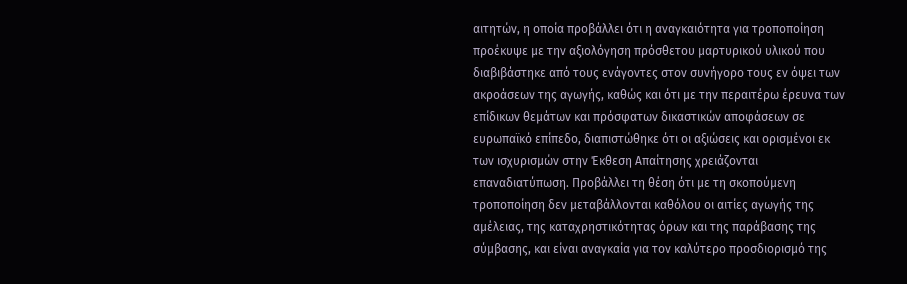αιτητών, η οποία προβάλλει ότι η αναγκαιότητα για τροποποίηση προέκυψε με την αξιολόγηση πρόσθετου μαρτυρικού υλικού που διαβιβάστηκε από τους ενάγοντες στον συνήγορο τους εν όψει των ακροάσεων της αγωγής, καθώς και ότι με την περαιτέρω έρευνα των επίδικων θεμάτων και πρόσφατων δικαστικών αποφάσεων σε ευρωπαϊκό επίπεδο, διαπιστώθηκε ότι οι αξιώσεις και ορισμένοι εκ των ισχυρισμών στην Έκθεση Απαίτησης χρειάζονται επαναδιατύπωση. Προβάλλει τη θέση ότι με τη σκοπούμενη τροποποίηση δεν μεταβάλλονται καθόλου οι αιτίες αγωγής της αμέλειας, της καταχρηστικότητας όρων και της παράβασης της σύμβασης, και είναι αναγκαία για τον καλύτερο προσδιορισμό της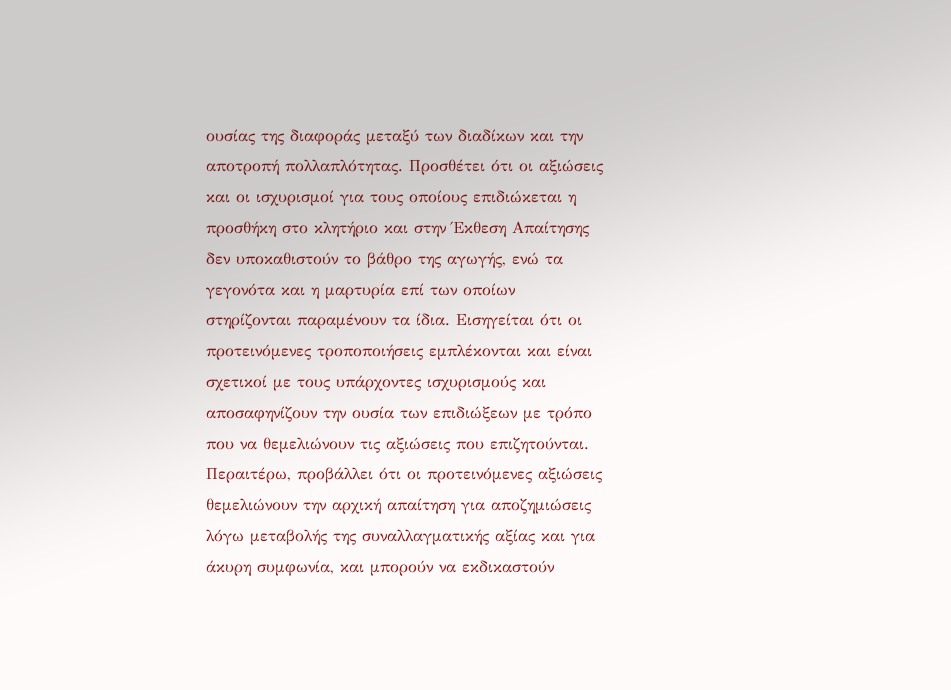ουσίας της διαφοράς μεταξύ των διαδίκων και την αποτροπή πολλαπλότητας. Προσθέτει ότι οι αξιώσεις και οι ισχυρισμοί για τους οποίους επιδιώκεται η προσθήκη στο κλητήριο και στην Έκθεση Απαίτησης δεν υποκαθιστούν το βάθρο της αγωγής, ενώ τα γεγονότα και η μαρτυρία επί των οποίων στηρίζονται παραμένουν τα ίδια. Εισηγείται ότι οι προτεινόμενες τροποποιήσεις εμπλέκονται και είναι σχετικοί με τους υπάρχοντες ισχυρισμούς και αποσαφηνίζουν την ουσία των επιδιώξεων με τρόπο που να θεμελιώνουν τις αξιώσεις που επιζητούνται. Περαιτέρω, προβάλλει ότι οι προτεινόμενες αξιώσεις θεμελιώνουν την αρχική απαίτηση για αποζημιώσεις λόγω μεταβολής της συναλλαγματικής αξίας και για άκυρη συμφωνία, και μπορούν να εκδικαστούν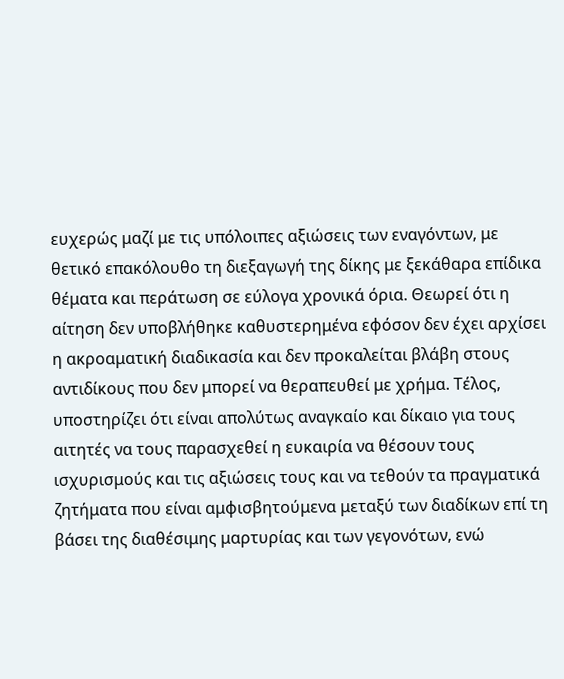ευχερώς μαζί με τις υπόλοιπες αξιώσεις των εναγόντων, με θετικό επακόλουθο τη διεξαγωγή της δίκης με ξεκάθαρα επίδικα θέματα και περάτωση σε εύλογα χρονικά όρια. Θεωρεί ότι η αίτηση δεν υποβλήθηκε καθυστερημένα εφόσον δεν έχει αρχίσει η ακροαματική διαδικασία και δεν προκαλείται βλάβη στους αντιδίκους που δεν μπορεί να θεραπευθεί με χρήμα. Τέλος, υποστηρίζει ότι είναι απολύτως αναγκαίο και δίκαιο για τους αιτητές να τους παρασχεθεί η ευκαιρία να θέσουν τους ισχυρισμούς και τις αξιώσεις τους και να τεθούν τα πραγματικά ζητήματα που είναι αμφισβητούμενα μεταξύ των διαδίκων επί τη βάσει της διαθέσιμης μαρτυρίας και των γεγονότων, ενώ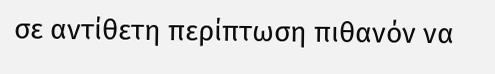σε αντίθετη περίπτωση πιθανόν να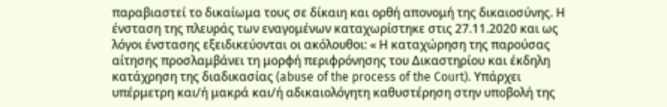παραβιαστεί το δικαίωμα τους σε δίκαιη και ορθή απονομή της δικαιοσύνης. Η ένσταση της πλευράς των εναγομένων καταχωρίστηκε στις 27.11.2020 και ως λόγοι ένστασης εξειδικεύονται οι ακόλουθοι: « Η καταχώρηση της παρούσας αίτησης προσλαμβάνει τη μορφή περιφρόνησης του Δικαστηρίου και έκδηλη κατάχρηση της διαδικασίας (abuse of the process of the Court). Υπάρχει υπέρμετρη και/ή μακρά και/ή αδικαιολόγητη καθυστέρηση στην υποβολή της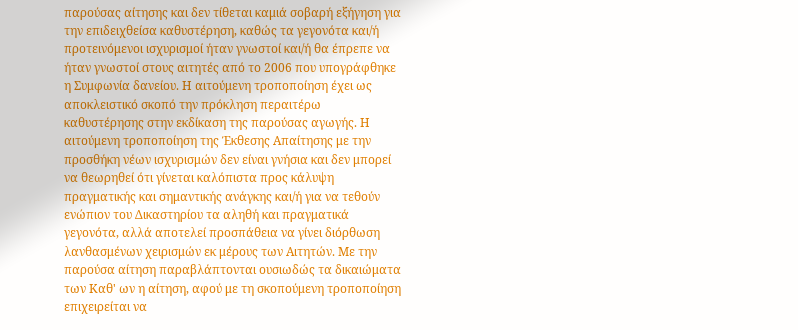παρούσας αίτησης και δεν τίθεται καμιά σοβαρή εξήγηση για την επιδειχθείσα καθυστέρηση, καθώς τα γεγονότα και/ή προτεινόμενοι ισχυρισμοί ήταν γνωστοί και/ή θα έπρεπε να ήταν γνωστοί στους αιτητές από το 2006 που υπογράφθηκε η Συμφωνία δανείου. Η αιτούμενη τροποποίηση έχει ως αποκλειστικό σκοπό την πρόκληση περαιτέρω καθυστέρησης στην εκδίκαση της παρούσας αγωγής. Η αιτούμενη τροποποίηση της Έκθεσης Απαίτησης με την προσθήκη νέων ισχυρισμών δεν είναι γνήσια και δεν μπορεί να θεωρηθεί ότι γίνεται καλόπιστα προς κάλυψη πραγματικής και σημαντικής ανάγκης και/ή για να τεθούν ενώπιον του Δικαστηρίου τα αληθή και πραγματικά γεγονότα, αλλά αποτελεί προσπάθεια να γίνει διόρθωση λανθασμένων χειρισμών εκ μέρους των Αιτητών. Με την παρούσα αίτηση παραβλάπτονται ουσιωδώς τα δικαιώματα των Καθ' ων η αίτηση, αφού με τη σκοπούμενη τροποποίηση επιχειρείται να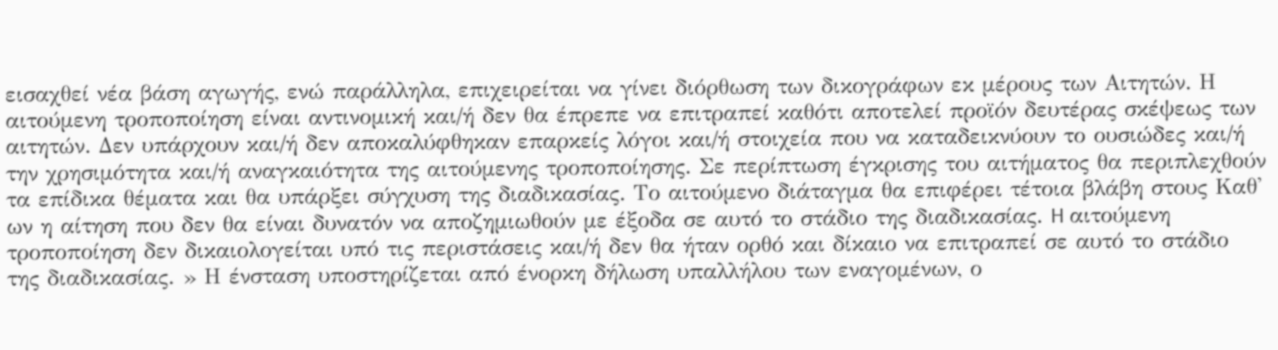εισαχθεί νέα βάση αγωγής, ενώ παράλληλα, επιχειρείται να γίνει διόρθωση των δικογράφων εκ μέρους των Αιτητών. Η αιτούμενη τροποποίηση είναι αντινομική και/ή δεν θα έπρεπε να επιτραπεί καθότι αποτελεί προϊόν δευτέρας σκέψεως των αιτητών. Δεν υπάρχουν και/ή δεν αποκαλύφθηκαν επαρκείς λόγοι και/ή στοιχεία που να καταδεικνύουν το ουσιώδες και/ή την χρησιμότητα και/ή αναγκαιότητα της αιτούμενης τροποποίησης. Σε περίπτωση έγκρισης του αιτήματος θα περιπλεχθούν τα επίδικα θέματα και θα υπάρξει σύγχυση της διαδικασίας. Το αιτούμενο διάταγμα θα επιφέρει τέτοια βλάβη στους Καθ' ων η αίτηση που δεν θα είναι δυνατόν να αποζημιωθούν με έξοδα σε αυτό το στάδιο της διαδικασίας. H αιτούμενη τροποποίηση δεν δικαιολογείται υπό τις περιστάσεις και/ή δεν θα ήταν ορθό και δίκαιο να επιτραπεί σε αυτό το στάδιο της διαδικασίας. » Η ένσταση υποστηρίζεται από ένορκη δήλωση υπαλλήλου των εναγομένων, ο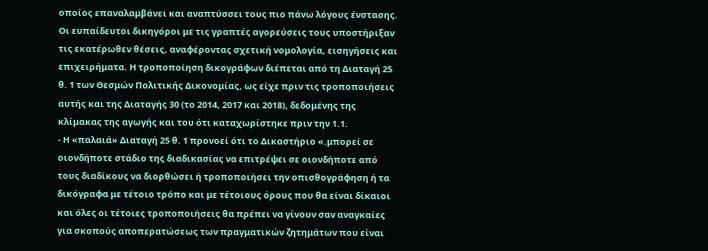οποίος επαναλαμβάνει και αναπτύσσει τους πιο πάνω λόγους ένστασης. Οι ευπαίδευτοι δικηγόροι με τις γραπτές αγορεύσεις τους υποστήριξαν τις εκατέρωθεν θέσεις, αναφέροντας σχετική νομολογία, εισηγήσεις και επιχειρήματα. Η τροποποίηση δικογράφων διέπεται από τη Διαταγή 25 θ. 1 των Θεσμών Πολιτικής Δικονομίας, ως είχε πριν τις τροποποιήσεις αυτής και της Διαταγής 30 (το 2014, 2017 και 2018), δεδομένης της κλίμακας της αγωγής και του ότι καταχωρίστηκε πριν την 1.1.
- Η «παλαιά» Διαταγή 25 θ. 1 προνοεί ότι το Δικαστήριο «.μπορεί σε οιονδήποτε στάδιο της διαδικασίας να επιτρέψει σε οιονδήποτε από τους διαδίκους να διορθώσει ή τροποποιήσει την οπισθογράφηση ή τα δικόγραφα με τέτοιο τρόπο και με τέτοιους όρους που θα είναι δίκαιοι και όλες οι τέτοιες τροποποιήσεις θα πρέπει να γίνουν σαν αναγκαίες για σκοπούς αποπερατώσεως των πραγματικών ζητημάτων που είναι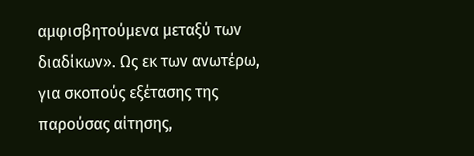αμφισβητούμενα μεταξύ των διαδίκων». Ως εκ των ανωτέρω, για σκοπούς εξέτασης της παρούσας αίτησης,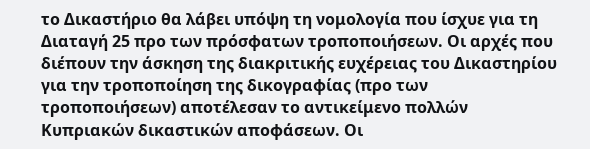το Δικαστήριο θα λάβει υπόψη τη νομολογία που ίσχυε για τη Διαταγή 25 προ των πρόσφατων τροποποιήσεων. Οι αρχές που διέπουν την άσκηση της διακριτικής ευχέρειας του Δικαστηρίου για την τροποποίηση της δικογραφίας (προ των τροποποιήσεων) αποτέλεσαν το αντικείμενο πολλών Κυπριακών δικαστικών αποφάσεων. Οι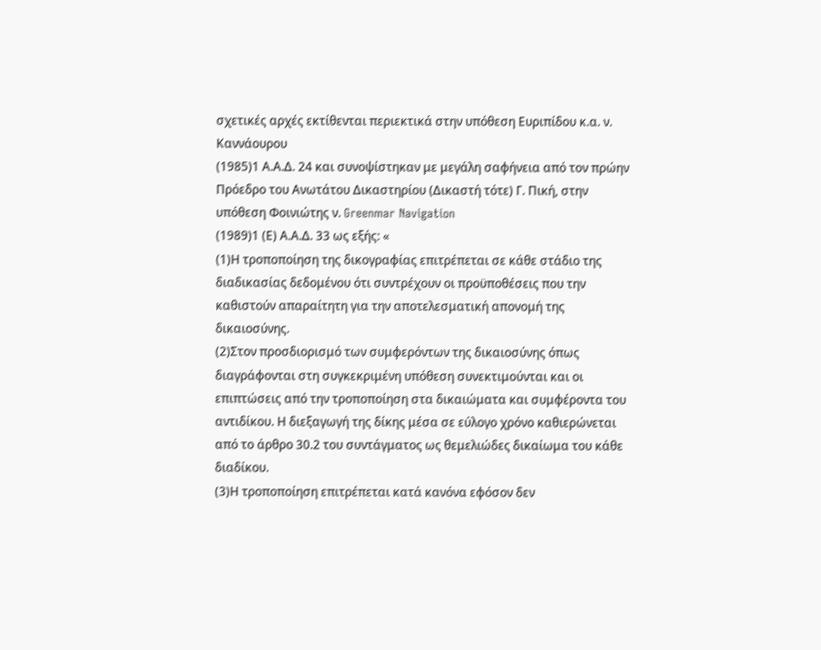σχετικές αρχές εκτίθενται περιεκτικά στην υπόθεση Ευριπίδου κ.α. ν. Καννάουρου
(1985)1 Α.Α.Δ. 24 και συνοψίστηκαν με μεγάλη σαφήνεια από τον πρώην Πρόεδρο του Ανωτάτου Δικαστηρίου (Δικαστή τότε) Γ. Πική, στην υπόθεση Φοινιώτης ν. Greenmar Navigation
(1989)1 (Ε) Α.Α.Δ. 33 ως εξής: «
(1)Η τροποποίηση της δικογραφίας επιτρέπεται σε κάθε στάδιο της διαδικασίας δεδομένου ότι συντρέχουν οι προϋποθέσεις που την καθιστούν απαραίτητη για την αποτελεσματική απονομή της δικαιοσύνης.
(2)Στον προσδιορισμό των συμφερόντων της δικαιοσύνης όπως διαγράφονται στη συγκεκριμένη υπόθεση συνεκτιμούνται και οι επιπτώσεις από την τροποποίηση στα δικαιώματα και συμφέροντα του αντιδίκου. Η διεξαγωγή της δίκης μέσα σε εύλογο χρόνο καθιερώνεται από το άρθρο 30.2 του συντάγματος ως θεμελιώδες δικαίωμα του κάθε διαδίκου.
(3)Η τροποποίηση επιτρέπεται κατά κανόνα εφόσον δεν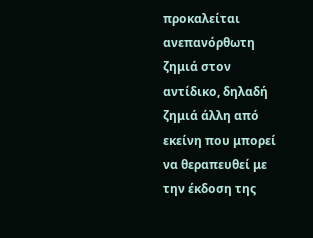προκαλείται ανεπανόρθωτη ζημιά στον αντίδικο, δηλαδή ζημιά άλλη από εκείνη που μπορεί να θεραπευθεί με την έκδοση της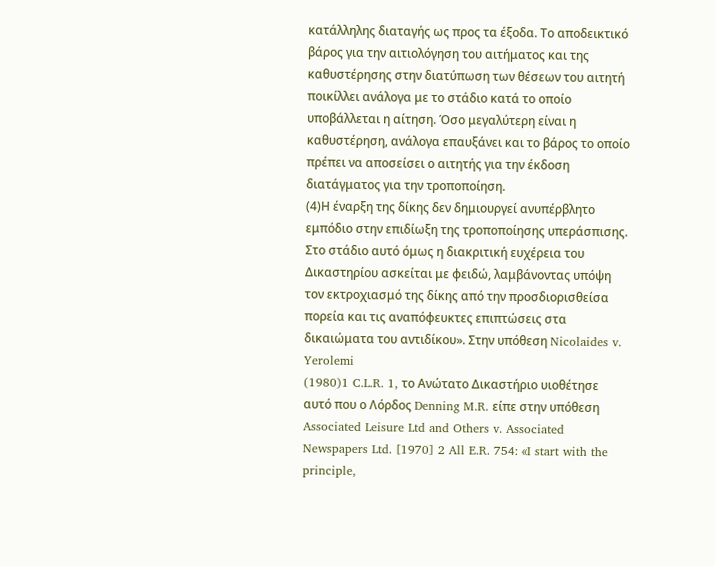κατάλληλης διαταγής ως προς τα έξοδα. Το αποδεικτικό βάρος για την αιτιολόγηση του αιτήματος και της καθυστέρησης στην διατύπωση των θέσεων του αιτητή ποικίλλει ανάλογα με το στάδιο κατά το οποίο υποβάλλεται η αίτηση. Όσο μεγαλύτερη είναι η καθυστέρηση, ανάλογα επαυξάνει και το βάρος το οποίο πρέπει να αποσείσει ο αιτητής για την έκδοση διατάγματος για την τροποποίηση.
(4)Η έναρξη της δίκης δεν δημιουργεί ανυπέρβλητο εμπόδιο στην επιδίωξη της τροποποίησης υπεράσπισης. Στο στάδιο αυτό όμως η διακριτική ευχέρεια του Δικαστηρίου ασκείται με φειδώ, λαμβάνοντας υπόψη τον εκτροχιασμό της δίκης από την προσδιορισθείσα πορεία και τις αναπόφευκτες επιπτώσεις στα δικαιώματα του αντιδίκου». Στην υπόθεση Nicolaides v. Yerolemi
(1980)1 C.L.R. 1, το Ανώτατο Δικαστήριο υιοθέτησε αυτό που ο Λόρδος Denning M.R. είπε στην υπόθεση Associated Leisure Ltd and Others v. Associated Newspapers Ltd. [1970] 2 All E.R. 754: «I start with the principle,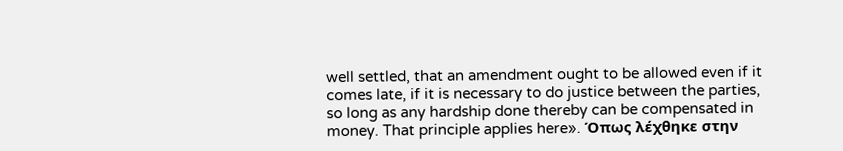well settled, that an amendment ought to be allowed even if it comes late, if it is necessary to do justice between the parties, so long as any hardship done thereby can be compensated in money. That principle applies here». Όπως λέχθηκε στην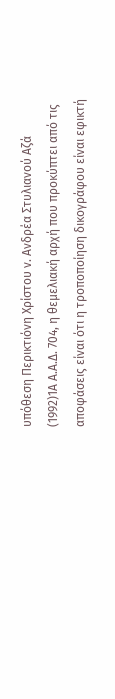υπόθεση Περικτιόνη Χρίστου ν. Ανδρέα Στυλιανού Αζά
(1992)1Α Α.Α.Δ. 704, η θεμελιακή αρχή που προκύπτει από τις αποφάσεις είναι ότι η τροποποίηση δικογράφου είναι εφικτή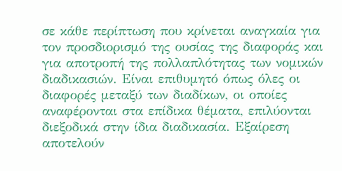σε κάθε περίπτωση που κρίνεται αναγκαία για τον προσδιορισμό της ουσίας της διαφοράς και για αποτροπή της πολλαπλότητας των νομικών διαδικασιών. Είναι επιθυμητό όπως όλες οι διαφορές μεταξύ των διαδίκων, οι οποίες αναφέρονται στα επίδικα θέματα, επιλύονται διεξοδικά στην ίδια διαδικασία. Εξαίρεση αποτελούν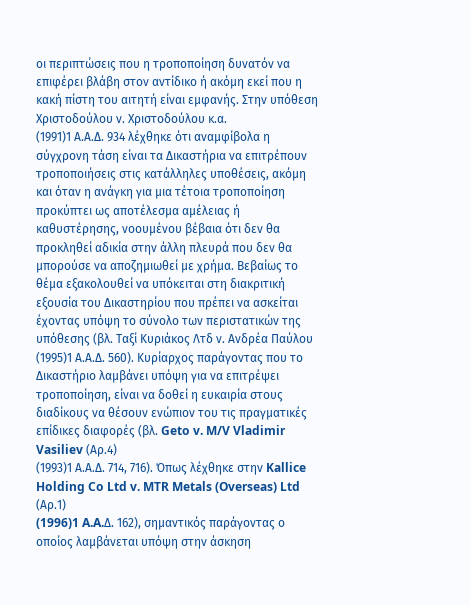οι περιπτώσεις που η τροποποίηση δυνατόν να επιφέρει βλάβη στον αντίδικο ή ακόμη εκεί που η κακή πίστη του αιτητή είναι εμφανής. Στην υπόθεση Χριστοδούλου ν. Χριστοδούλου κ.α.
(1991)1 Α.Α.Δ. 934 λέχθηκε ότι αναμφίβολα η σύγχρονη τάση είναι τα Δικαστήρια να επιτρέπουν τροποποιήσεις στις κατάλληλες υποθέσεις, ακόμη και όταν η ανάγκη για μια τέτοια τροποποίηση προκύπτει ως αποτέλεσμα αμέλειας ή καθυστέρησης, νοουμένου βέβαια ότι δεν θα προκληθεί αδικία στην άλλη πλευρά που δεν θα μπορούσε να αποζημιωθεί με χρήμα. Βεβαίως το θέμα εξακολουθεί να υπόκειται στη διακριτική εξουσία του Δικαστηρίου που πρέπει να ασκείται έχοντας υπόψη το σύνολο των περιστατικών της υπόθεσης (βλ. Ταξί Κυριάκος Λτδ ν. Ανδρέα Παύλου
(1995)1 Α.Α.Δ. 560). Κυρίαρχος παράγοντας που το Δικαστήριο λαμβάνει υπόψη για να επιτρέψει τροποποίηση, είναι να δοθεί η ευκαιρία στους διαδίκους να θέσουν ενώπιον του τις πραγματικές επίδικες διαφορές (βλ. Geto v. M/V Vladimir Vasiliev (Αρ.4)
(1993)1 Α.Α.Δ. 714, 716). Όπως λέχθηκε στην Kallice Holding Co Ltd v. MTR Metals (Overseas) Ltd (Αρ.1)
(1996)1 A.A.Δ. 162), σημαντικός παράγοντας ο οποίος λαμβάνεται υπόψη στην άσκηση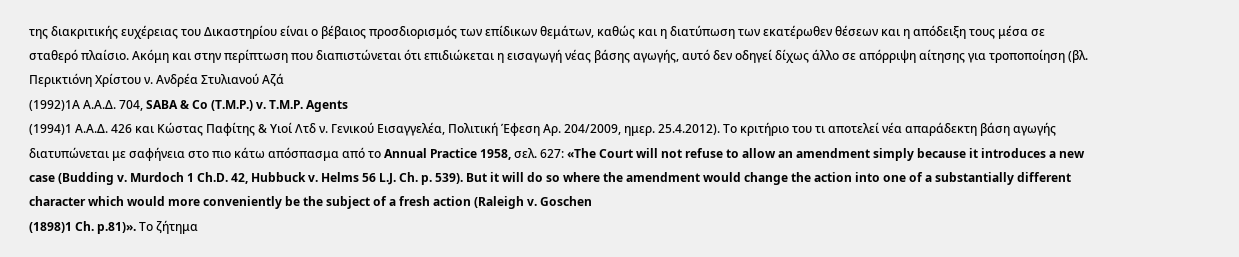της διακριτικής ευχέρειας του Δικαστηρίου είναι ο βέβαιος προσδιορισμός των επίδικων θεμάτων, καθώς και η διατύπωση των εκατέρωθεν θέσεων και η απόδειξη τους μέσα σε σταθερό πλαίσιο. Ακόμη και στην περίπτωση που διαπιστώνεται ότι επιδιώκεται η εισαγωγή νέας βάσης αγωγής, αυτό δεν οδηγεί δίχως άλλο σε απόρριψη αίτησης για τροποποίηση (βλ. Περικτιόνη Χρίστου ν. Ανδρέα Στυλιανού Αζά
(1992)1Α Α.Α.Δ. 704, SABA & Co (T.M.P.) v. T.M.P. Agents
(1994)1 Α.Α.Δ. 426 και Κώστας Παφίτης & Υιοί Λτδ ν. Γενικού Εισαγγελέα, Πολιτική Έφεση Αρ. 204/2009, ημερ. 25.4.2012). Το κριτήριο του τι αποτελεί νέα απαράδεκτη βάση αγωγής διατυπώνεται με σαφήνεια στο πιο κάτω απόσπασμα από το Annual Practice 1958, σελ. 627: «The Court will not refuse to allow an amendment simply because it introduces a new case (Budding v. Murdoch 1 Ch.D. 42, Hubbuck v. Helms 56 L.J. Ch. p. 539). But it will do so where the amendment would change the action into one of a substantially different character which would more conveniently be the subject of a fresh action (Raleigh v. Goschen
(1898)1 Ch. p.81)». Το ζήτημα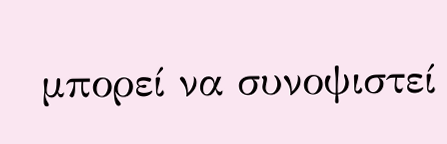μπορεί να συνοψιστεί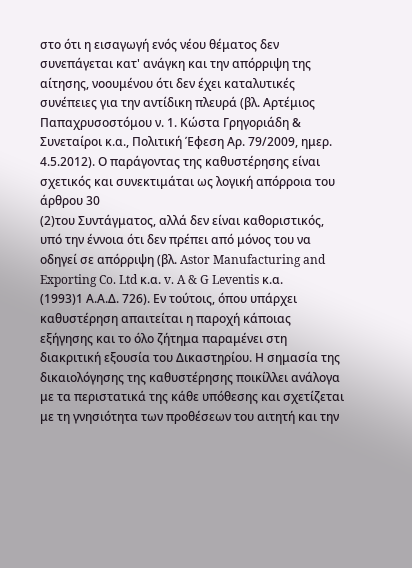στο ότι η εισαγωγή ενός νέου θέματος δεν συνεπάγεται κατ' ανάγκη και την απόρριψη της αίτησης, νοουμένου ότι δεν έχει καταλυτικές συνέπειες για την αντίδικη πλευρά (βλ. Αρτέμιος Παπαχρυσοστόμου ν. 1. Κώστα Γρηγοριάδη & Συνεταίροι κ.α., Πολιτική Έφεση Αρ. 79/2009, ημερ. 4.5.2012). Ο παράγοντας της καθυστέρησης είναι σχετικός και συνεκτιμάται ως λογική απόρροια του άρθρου 30
(2)του Συντάγματος, αλλά δεν είναι καθοριστικός, υπό την έννοια ότι δεν πρέπει από μόνος του να οδηγεί σε απόρριψη (βλ. Astor Manufacturing and Exporting Co. Ltd κ.α. v. A & G Leventis κ.α.
(1993)1 Α.Α.Δ. 726). Εν τούτοις, όπου υπάρχει καθυστέρηση απαιτείται η παροχή κάποιας εξήγησης και το όλο ζήτημα παραμένει στη διακριτική εξουσία του Δικαστηρίου. Η σημασία της δικαιολόγησης της καθυστέρησης ποικίλλει ανάλογα με τα περιστατικά της κάθε υπόθεσης και σχετίζεται με τη γνησιότητα των προθέσεων του αιτητή και την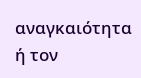αναγκαιότητα ή τον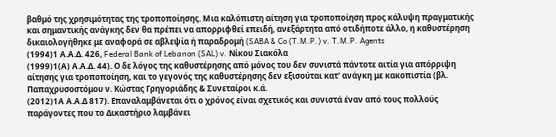βαθμό της χρησιμότητας της τροποποίησης. Μια καλόπιστη αίτηση για τροποποίηση προς κάλυψη πραγματικής και σημαντικής ανάγκης δεν θα πρέπει να απορριφθεί επειδή, ανεξάρτητα από οτιδήποτε άλλο, η καθυστέρηση δικαιολογήθηκε με αναφορά σε αβλεψία ή παραδρομή (SABA & Co (T.M.P.) v. T.M.P. Agents
(1994)1 Α.Α.Δ. 426, Federal Bank of Lebanon (SAL) v. Νίκου Σιακόλα
(1999)1(Α) Α.Α.Δ. 44). Ο δε λόγος της καθυστέρησης από μόνος του δεν συνιστά πάντοτε αιτία για απόρριψη αίτησης για τροποποίηση, και το γεγονός της καθυστέρησης δεν εξισούται κατ' ανάγκη με κακοπιστία (βλ. Παπαχρυσοστόμου ν. Κώστας Γρηγοριάδης & Συνεταίροι κ.ά.
(2012)1Α Α.Α.Δ 817). Επαναλαμβάνεται ότι ο χρόνος είναι σχετικός και συνιστά έναν από τους πολλούς παράγοντες που το Δικαστήριο λαμβάνει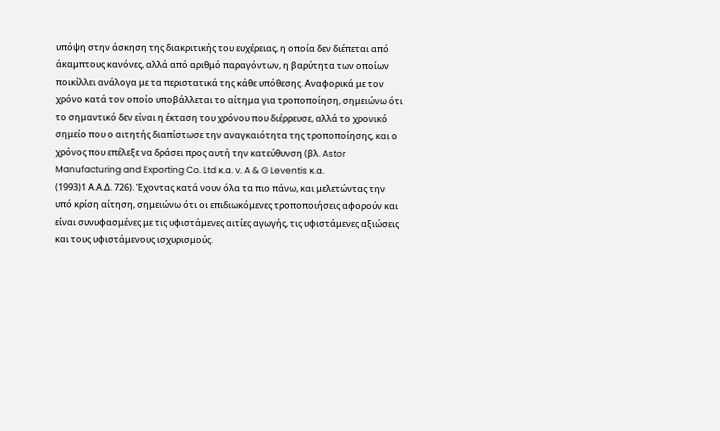υπόψη στην άσκηση της διακριτικής του ευχέρειας, η οποία δεν διέπεται από άκαμπτους κανόνες, αλλά από αριθμό παραγόντων, η βαρύτητα των οποίων ποικίλλει ανάλογα με τα περιστατικά της κάθε υπόθεσης. Αναφορικά με τον χρόνο κατά τον οποίο υποβάλλεται το αίτημα για τροποποίηση, σημειώνω ότι το σημαντικό δεν είναι η έκταση του χρόνου που διέρρευσε, αλλά το χρονικό σημείο που ο αιτητής διαπίστωσε την αναγκαιότητα της τροποποίησης, και ο χρόνος που επέλεξε να δράσει προς αυτή την κατεύθυνση (βλ. Astor Manufacturing and Exporting Co. Ltd κ.α. v. A & G Leventis κ.α.
(1993)1 Α.Α.Δ. 726). Έχοντας κατά νουν όλα τα πιο πάνω, και μελετώντας την υπό κρίση αίτηση, σημειώνω ότι οι επιδιωκόμενες τροποποιήσεις αφορούν και είναι συνυφασμένες με τις υφιστάμενες αιτίες αγωγής, τις υφιστάμενες αξιώσεις και τους υφιστάμενους ισχυρισμούς.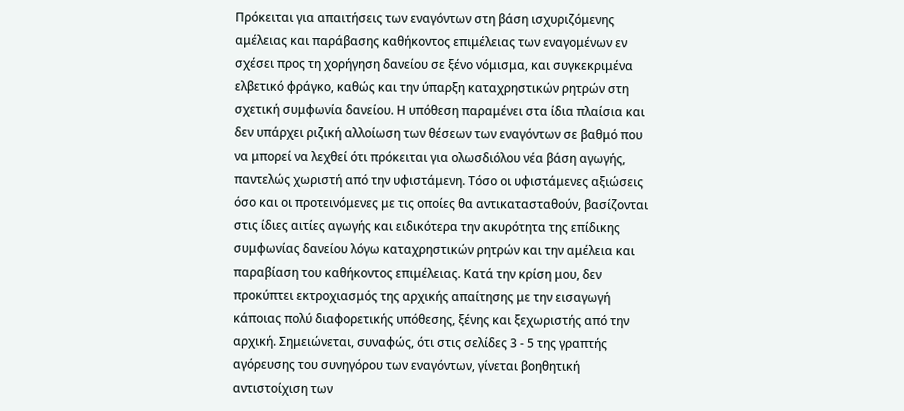Πρόκειται για απαιτήσεις των εναγόντων στη βάση ισχυριζόμενης αμέλειας και παράβασης καθήκοντος επιμέλειας των εναγομένων εν σχέσει προς τη χορήγηση δανείου σε ξένο νόμισμα, και συγκεκριμένα ελβετικό φράγκο, καθώς και την ύπαρξη καταχρηστικών ρητρών στη σχετική συμφωνία δανείου. Η υπόθεση παραμένει στα ίδια πλαίσια και δεν υπάρχει ριζική αλλοίωση των θέσεων των εναγόντων σε βαθμό που να μπορεί να λεχθεί ότι πρόκειται για ολωσδιόλου νέα βάση αγωγής, παντελώς χωριστή από την υφιστάμενη. Τόσο οι υφιστάμενες αξιώσεις όσο και οι προτεινόμενες με τις οποίες θα αντικατασταθούν, βασίζονται στις ίδιες αιτίες αγωγής και ειδικότερα την ακυρότητα της επίδικης συμφωνίας δανείου λόγω καταχρηστικών ρητρών και την αμέλεια και παραβίαση του καθήκοντος επιμέλειας. Κατά την κρίση μου, δεν προκύπτει εκτροχιασμός της αρχικής απαίτησης με την εισαγωγή κάποιας πολύ διαφορετικής υπόθεσης, ξένης και ξεχωριστής από την αρχική. Σημειώνεται, συναφώς, ότι στις σελίδες 3 - 5 της γραπτής αγόρευσης του συνηγόρου των εναγόντων, γίνεται βοηθητική αντιστοίχιση των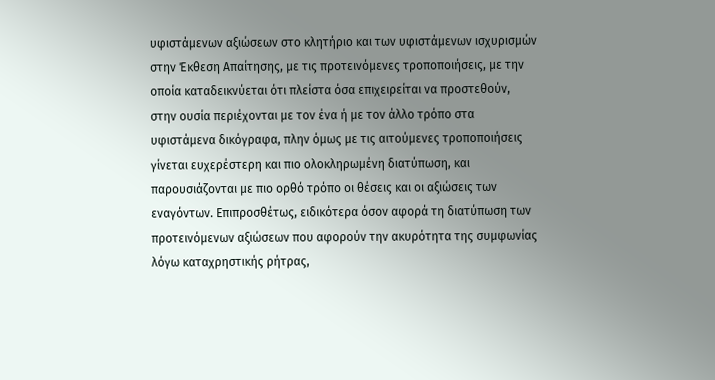υφιστάμενων αξιώσεων στο κλητήριο και των υφιστάμενων ισχυρισμών στην Έκθεση Απαίτησης, με τις προτεινόμενες τροποποιήσεις, με την οποία καταδεικνύεται ότι πλείστα όσα επιχειρείται να προστεθούν, στην ουσία περιέχονται με τον ένα ή με τον άλλο τρόπο στα υφιστάμενα δικόγραφα, πλην όμως με τις αιτούμενες τροποποιήσεις γίνεται ευχερέστερη και πιο ολοκληρωμένη διατύπωση, και παρουσιάζονται με πιο ορθό τρόπο οι θέσεις και οι αξιώσεις των εναγόντων. Επιπροσθέτως, ειδικότερα όσον αφορά τη διατύπωση των προτεινόμενων αξιώσεων που αφορούν την ακυρότητα της συμφωνίας λόγω καταχρηστικής ρήτρας,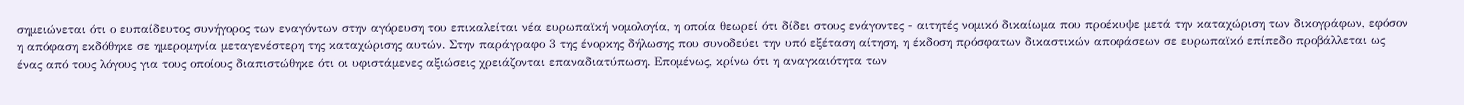σημειώνεται ότι ο ευπαίδευτος συνήγορος των εναγόντων στην αγόρευση του επικαλείται νέα ευρωπαϊκή νομολογία, η οποία θεωρεί ότι δίδει στους ενάγοντες - αιτητές νομικό δικαίωμα που προέκυψε μετά την καταχώριση των δικογράφων, εφόσον η απόφαση εκδόθηκε σε ημερομηνία μεταγενέστερη της καταχώρισης αυτών. Στην παράγραφο 3 της ένορκης δήλωσης που συνοδεύει την υπό εξέταση αίτηση, η έκδοση πρόσφατων δικαστικών αποφάσεων σε ευρωπαϊκό επίπεδο προβάλλεται ως ένας από τους λόγους για τους οποίους διαπιστώθηκε ότι οι υφιστάμενες αξιώσεις χρειάζονται επαναδιατύπωση. Επομένως, κρίνω ότι η αναγκαιότητα των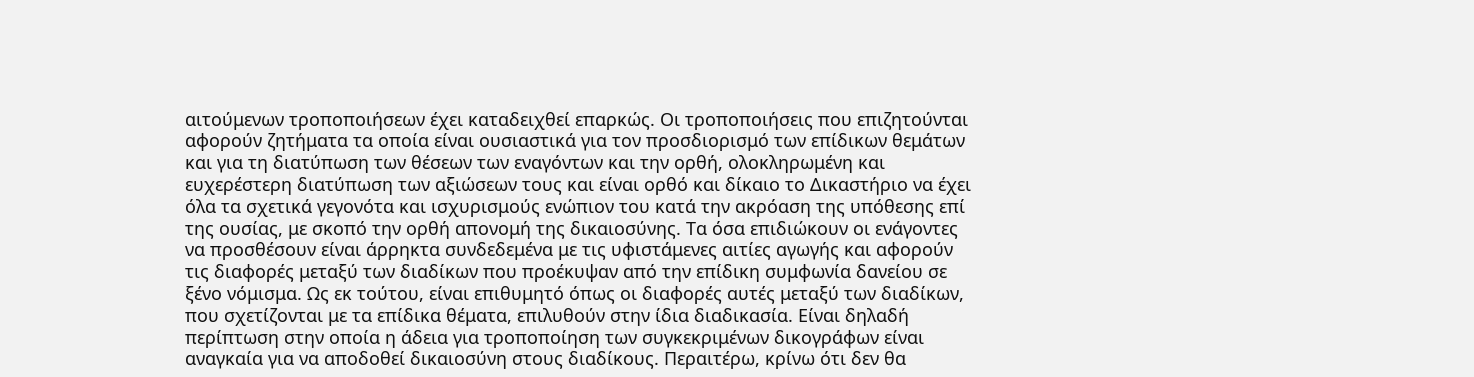αιτούμενων τροποποιήσεων έχει καταδειχθεί επαρκώς. Οι τροποποιήσεις που επιζητούνται αφορούν ζητήματα τα οποία είναι ουσιαστικά για τον προσδιορισμό των επίδικων θεμάτων και για τη διατύπωση των θέσεων των εναγόντων και την ορθή, ολοκληρωμένη και ευχερέστερη διατύπωση των αξιώσεων τους και είναι ορθό και δίκαιο το Δικαστήριο να έχει όλα τα σχετικά γεγονότα και ισχυρισμούς ενώπιον του κατά την ακρόαση της υπόθεσης επί της ουσίας, με σκοπό την ορθή απονομή της δικαιοσύνης. Τα όσα επιδιώκουν οι ενάγοντες να προσθέσουν είναι άρρηκτα συνδεδεμένα με τις υφιστάμενες αιτίες αγωγής και αφορούν τις διαφορές μεταξύ των διαδίκων που προέκυψαν από την επίδικη συμφωνία δανείου σε ξένο νόμισμα. Ως εκ τούτου, είναι επιθυμητό όπως οι διαφορές αυτές μεταξύ των διαδίκων, που σχετίζονται με τα επίδικα θέματα, επιλυθούν στην ίδια διαδικασία. Είναι δηλαδή περίπτωση στην οποία η άδεια για τροποποίηση των συγκεκριμένων δικογράφων είναι αναγκαία για να αποδοθεί δικαιοσύνη στους διαδίκους. Περαιτέρω, κρίνω ότι δεν θα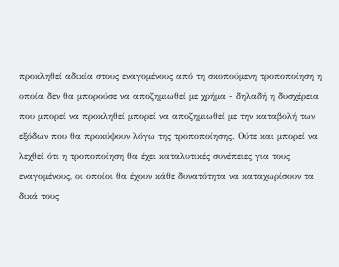προκληθεί αδικία στους εναγομένους από τη σκοπούμενη τροποποίηση η οποία δεν θα μπορούσε να αποζημιωθεί με χρήμα - δηλαδή η δυσχέρεια που μπορεί να προκληθεί μπορεί να αποζημιωθεί με την καταβολή των εξόδων που θα προκύψουν λόγω της τροποποίησης. Ούτε και μπορεί να λεχθεί ότι η τροποποίηση θα έχει καταλυτικές συνέπειες για τους εναγομένους, οι οποίοι θα έχουν κάθε δυνατότητα να καταχωρίσουν τα δικά τους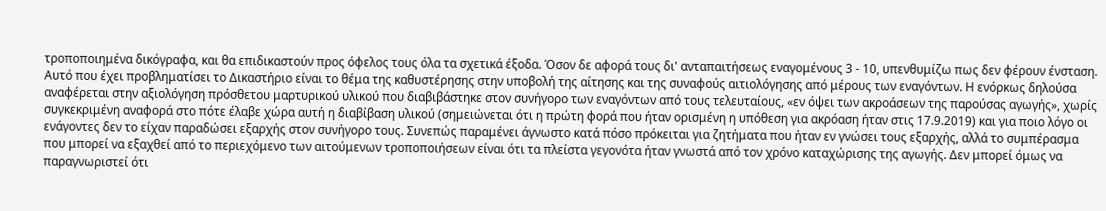τροποποιημένα δικόγραφα, και θα επιδικαστούν προς όφελος τους όλα τα σχετικά έξοδα. Όσον δε αφορά τους δι' ανταπαιτήσεως εναγομένους 3 - 10, υπενθυμίζω πως δεν φέρουν ένσταση. Αυτό που έχει προβληματίσει το Δικαστήριο είναι το θέμα της καθυστέρησης στην υποβολή της αίτησης και της συναφούς αιτιολόγησης από μέρους των εναγόντων. Η ενόρκως δηλούσα αναφέρεται στην αξιολόγηση πρόσθετου μαρτυρικού υλικού που διαβιβάστηκε στον συνήγορο των εναγόντων από τους τελευταίους, «εν όψει των ακροάσεων της παρούσας αγωγής», χωρίς συγκεκριμένη αναφορά στο πότε έλαβε χώρα αυτή η διαβίβαση υλικού (σημειώνεται ότι η πρώτη φορά που ήταν ορισμένη η υπόθεση για ακρόαση ήταν στις 17.9.2019) και για ποιο λόγο οι ενάγοντες δεν το είχαν παραδώσει εξαρχής στον συνήγορο τους. Συνεπώς παραμένει άγνωστο κατά πόσο πρόκειται για ζητήματα που ήταν εν γνώσει τους εξαρχής, αλλά το συμπέρασμα που μπορεί να εξαχθεί από το περιεχόμενο των αιτούμενων τροποποιήσεων είναι ότι τα πλείστα γεγονότα ήταν γνωστά από τον χρόνο καταχώρισης της αγωγής. Δεν μπορεί όμως να παραγνωριστεί ότι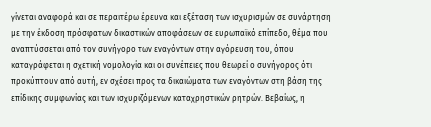γίνεται αναφορά και σε περαιτέρω έρευνα και εξέταση των ισχυρισμών σε συνάρτηση με την έκδοση πρόσφατων δικαστικών αποφάσεων σε ευρωπαϊκό επίπεδο, θέμα που αναπτύσσεται από τον συνήγορο των εναγόντων στην αγόρευση του, όπου καταγράφεται η σχετική νομολογία και οι συνέπειες που θεωρεί ο συνήγορος ότι προκύπτουν από αυτή, εν σχέσει προς τα δικαιώματα των εναγόντων στη βάση της επίδικης συμφωνίας και των ισχυριζόμενων καταχρηστικών ρητρών. Βεβαίως, η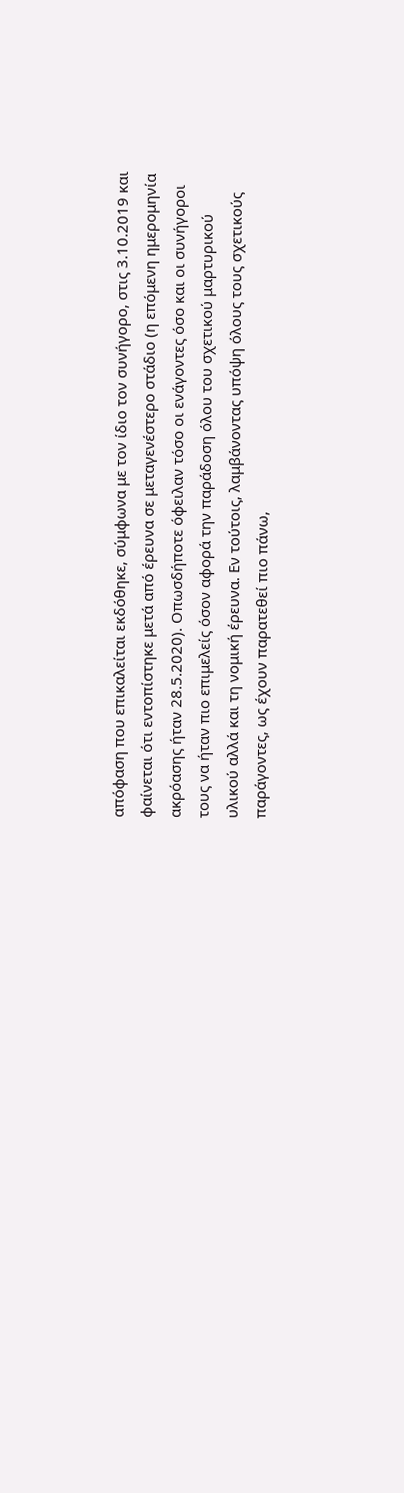απόφαση που επικαλείται εκδόθηκε, σύμφωνα με τον ίδιο τον συνήγορο, στις 3.10.2019 και φαίνεται ότι εντοπίστηκε μετά από έρευνα σε μεταγενέστερο στάδιο (η επόμενη ημερομηνία ακρόασης ήταν 28.5.2020). Οπωσδήποτε όφειλαν τόσο οι ενάγοντες όσο και οι συνήγοροι τους να ήταν πιο επιμελείς όσον αφορά την παράδοση όλου του σχετικού μαρτυρικού υλικού αλλά και τη νομική έρευνα. Εν τούτοις, λαμβάνοντας υπόψη όλους τους σχετικούς παράγοντες, ως έχουν παρατεθεί πιο πάνω,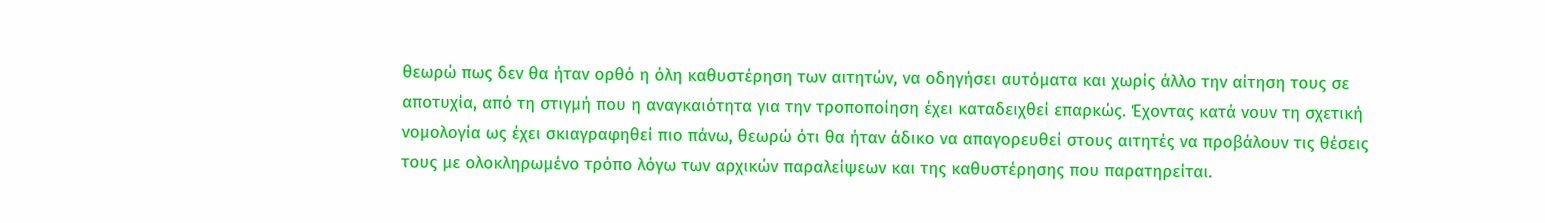θεωρώ πως δεν θα ήταν ορθό η όλη καθυστέρηση των αιτητών, να οδηγήσει αυτόματα και χωρίς άλλο την αίτηση τους σε αποτυχία, από τη στιγμή που η αναγκαιότητα για την τροποποίηση έχει καταδειχθεί επαρκώς. Έχοντας κατά νουν τη σχετική νομολογία ως έχει σκιαγραφηθεί πιο πάνω, θεωρώ ότι θα ήταν άδικο να απαγορευθεί στους αιτητές να προβάλουν τις θέσεις τους με ολοκληρωμένο τρόπο λόγω των αρχικών παραλείψεων και της καθυστέρησης που παρατηρείται.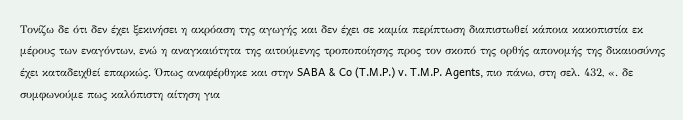Τονίζω δε ότι δεν έχει ξεκινήσει η ακρόαση της αγωγής και δεν έχει σε καμία περίπτωση διαπιστωθεί κάποια κακοπιστία εκ μέρους των εναγόντων, ενώ η αναγκαιότητα της αιτούμενης τροποποίησης προς τον σκοπό της ορθής απονομής της δικαιοσύνης έχει καταδειχθεί επαρκώς. Όπως αναφέρθηκε και στην SABA & Co (T.M.P.) v. T.M.P. Agents, πιο πάνω, στη σελ. 432, «. δε συμφωνούμε πως καλόπιστη αίτηση για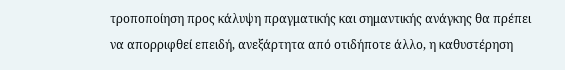τροποποίηση προς κάλυψη πραγματικής και σημαντικής ανάγκης θα πρέπει να απορριφθεί επειδή, ανεξάρτητα από οτιδήποτε άλλο, η καθυστέρηση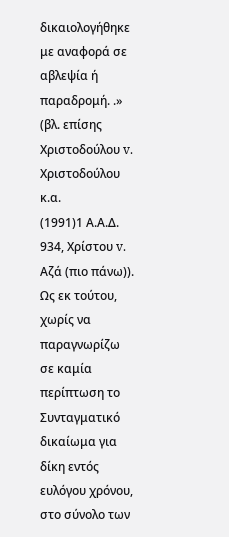δικαιολογήθηκε με αναφορά σε αβλεψία ή παραδρομή. .» (βλ. επίσης Χριστοδούλου v. Χριστοδούλου κ.α.
(1991)1 Α.Α.Δ. 934, Χρίστου v. Αζά (πιο πάνω)). Ως εκ τούτου, χωρίς να παραγνωρίζω σε καμία περίπτωση το Συνταγματικό δικαίωμα για δίκη εντός ευλόγου χρόνου, στο σύνολο των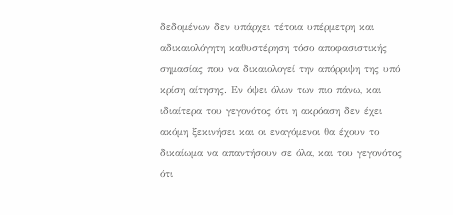δεδομένων δεν υπάρχει τέτοια υπέρμετρη και αδικαιολόγητη καθυστέρηση τόσο αποφασιστικής σημασίας που να δικαιολογεί την απόρριψη της υπό κρίση αίτησης. Εν όψει όλων των πιο πάνω, και ιδιαίτερα του γεγονότος ότι η ακρόαση δεν έχει ακόμη ξεκινήσει και οι εναγόμενοι θα έχουν το δικαίωμα να απαντήσουν σε όλα, και του γεγονότος ότι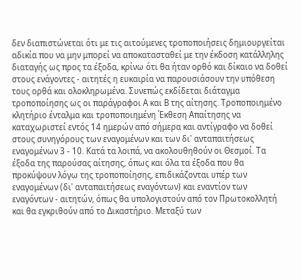δεν διαπιστώνεται ότι με τις αιτούμενες τροποποιήσεις δημιουργείται αδικία που να μην μπορεί να αποκατασταθεί με την έκδοση κατάλληλης διαταγής ως προς τα έξοδα, κρίνω ότι θα ήταν ορθό και δίκαιο να δοθεί στους ενάγοντες - αιτητές η ευκαιρία να παρουσιάσουν την υπόθεση τους ορθά και ολοκληρωμένα. Συνεπώς εκδίδεται διάταγμα τροποποίησης ως οι παράγραφοι Α και Β της αίτησης. Τροποποιημένο κλητήριο ένταλμα και τροποποιημένη Έκθεση Απαίτησης να καταχωριστεί εντός 14 ημερών από σήμερα και αντίγραφο να δοθεί στους συνηγόρους των εναγομένων και των δι' ανταπαιτήσεως εναγομένων 3 - 10. Κατά τα λοιπά, να ακολουθηθούν οι Θεσμοί. Τα έξοδα της παρούσας αίτησης, όπως και όλα τα έξοδα που θα προκύψουν λόγω της τροποποίησης, επιδικάζονται υπέρ των εναγομένων (δι' ανταπαιτήσεως εναγόντων) και εναντίον των εναγόντων - αιτητών, όπως θα υπολογιστούν από τον Πρωτοκολλητή και θα εγκριθούν από το Δικαστήριο. Μεταξύ των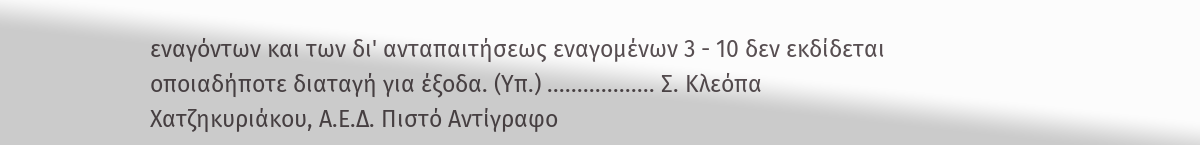εναγόντων και των δι' ανταπαιτήσεως εναγομένων 3 - 10 δεν εκδίδεται οποιαδήποτε διαταγή για έξοδα. (Υπ.) .................. Σ. Κλεόπα Χατζηκυριάκου, Α.Ε.Δ. Πιστό Αντίγραφο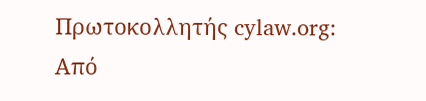Πρωτοκολλητής cylaw.org: Από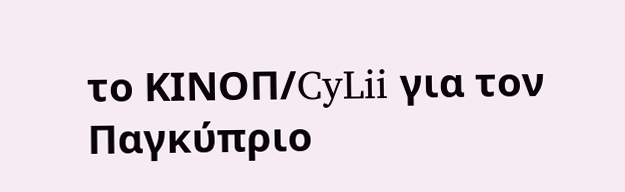το ΚΙΝOΠ/CyLii για τον Παγκύπριο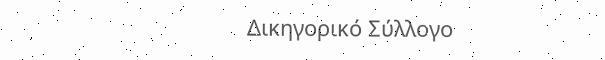Δικηγορικό Σύλλογο